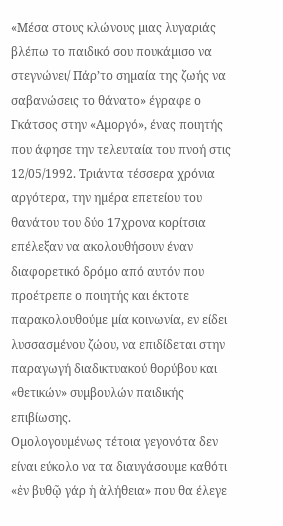«Μέσα στους κλώνους µιας λυγαριάς βλέπω το παιδικό σου πουκάµισο να στεγνώνει/ Πάρ’το σηµαία της ζωής να σαβανώσεις το θάνατο» έγραφε ο Γκάτσος στην «Αµοργό», ένας ποιητής που άφησε την τελευταία του πνοή στις 12/05/1992. Τριάντα τέσσερα χρόνια αργότερα, την ηµέρα επετείου του θανάτου του δύο 17χρονα κορίτσια επέλεξαν να ακολουθήσουν έναν διαφορετικό δρόµο από αυτόν που προέτρεπε ο ποιητής και έκτοτε παρακολουθούµε µία κοινωνία, εν είδει λυσσασµένου ζώου, να επιδίδεται στην παραγωγή διαδικτυακού θορύβου και «θετικών» συµβουλών παιδικής επιβίωσης.
Οµολογουµένως τέτοια γεγονότα δεν είναι εύκολο να τα διαυγάσουµε καθότι «ἐν βυθῷ γάρ ἡ ἀλήθεια» που θα έλεγε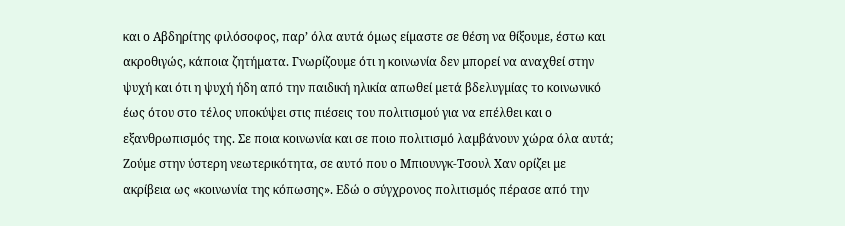και ο Αβδηρίτης φιλόσοφος, παρ’ όλα αυτά όµως είµαστε σε θέση να θίξουµε, έστω και ακροθιγώς, κάποια ζητήµατα. Γνωρίζουµε ότι η κοινωνία δεν µπορεί να αναχθεί στην ψυχή και ότι η ψυχή ήδη από την παιδική ηλικία απωθεί µετά βδελυγµίας το κοινωνικό έως ότου στο τέλος υποκύψει στις πιέσεις του πολιτισµού για να επέλθει και ο εξανθρωπισµός της. Σε ποια κοινωνία και σε ποιο πολιτισµό λαµβάνουν χώρα όλα αυτά;
Ζούµε στην ύστερη νεωτερικότητα, σε αυτό που ο Μπιουνγκ-Τσουλ Χαν ορίζει µε ακρίβεια ως «κοινωνία της κόπωσης». Εδώ ο σύγχρονος πολιτισµός πέρασε από την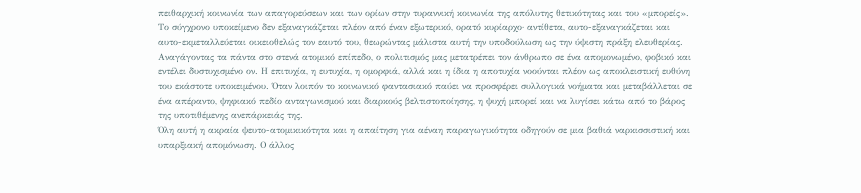πειθαρχική κοινωνία των απαγορεύσεων και των ορίων στην τυραννική κοινωνία της απόλυτης θετικότητας και του «µπορείς». Το σύγχρονο υποκείµενο δεν εξαναγκάζεται πλέον από έναν εξωτερικό, ορατό κυρίαρχο· αντίθετα, αυτο-εξαναγκάζεται και αυτο-εκµεταλλεύεται οικειοθελώς τον εαυτό του, θεωρώντας µάλιστα αυτή την υποδούλωση ως την ύψιστη πράξη ελευθερίας.
Αναγάγοντας τα πάντα στο στενά ατοµικό επίπεδο, ο πολιτισµός µας µετατρέπει τον άνθρωπο σε ένα αποµονωµένο, φοβικό και εντέλει δυστυχισµένο ον. Η επιτυχία, η ευτυχία, η οµορφιά, αλλά και η ίδια η αποτυχία νοούνται πλέον ως αποκλειστική ευθύνη του εκάστοτε υποκειµένου. Όταν λοιπόν το κοινωνικό φαντασιακό παύει να προσφέρει συλλογικά νοήµατα και µεταβάλλεται σε ένα απέραντο, ψηφιακό πεδίο ανταγωνισµού και διαρκούς βελτιστοποίησης, η ψυχή µπορεί και να λυγίσει κάτω από το βάρος της υποτιθέµενης ανεπάρκειάς της.
Όλη αυτή η ακραία ψευτο-ατοµικικότητα και η απαίτηση για αέναη παραγωγικότητα οδηγούν σε µια βαθιά ναρκισσιστική και υπαρξιακή αποµόνωση. Ο άλλος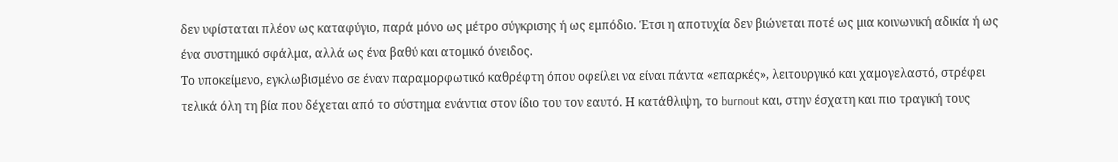δεν υφίσταται πλέον ως καταφύγιο, παρά µόνο ως µέτρο σύγκρισης ή ως εµπόδιο. Έτσι η αποτυχία δεν βιώνεται ποτέ ως µια κοινωνική αδικία ή ως ένα συστηµικό σφάλµα, αλλά ως ένα βαθύ και ατοµικό όνειδος.
Το υποκείµενο, εγκλωβισµένο σε έναν παραµορφωτικό καθρέφτη όπου οφείλει να είναι πάντα «επαρκές», λειτουργικό και χαµογελαστό, στρέφει τελικά όλη τη βία που δέχεται από το σύστηµα ενάντια στον ίδιο του τον εαυτό. Η κατάθλιψη, το burnout και, στην έσχατη και πιο τραγική τους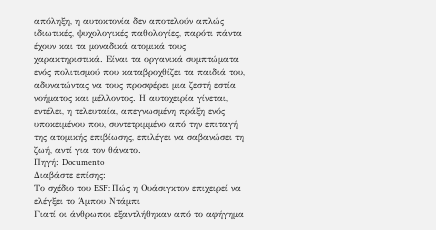απόληξη, η αυτοκτονία δεν αποτελούν απλώς ιδιωτικές, ψυχολογικές παθολογίες, παρότι πάντα έχουν και τα µοναδικά ατοµικά τους χαρακτηριστικά. Είναι τα οργανικά συµπτώµατα ενός πολιτισµού που καταβροχθίζει τα παιδιά του, αδυνατώντας να τους προσφέρει µια ζεστή εστία νοήµατος και µέλλοντος. Η αυτοχειρία γίνεται, εντέλει, η τελευταία, απεγνωσµένη πράξη ενός υποκειµένου που, συντετριµµένο από την επιταγή της ατοµικής επιβίωσης, επιλέγει να σαβανώσει τη ζωή, αντί για τον θάνατο.
Πηγή: Documento
Διαβάστε επίσης:
Το σχέδιο του ESF: Πώς η Ουάσιγκτον επιχειρεί να ελέγξει το Άμπου Ντάμπι
Γιατί οι άνθρωποι εξαντλήθηκαν από το αφήγημα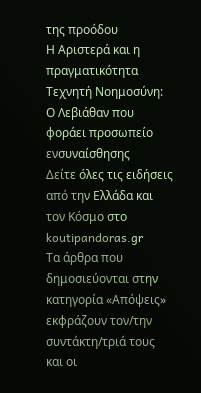της προόδου
Η Αριστερά και η πραγματικότητα
Τεχνητή Νοημοσύνη: Ο Λεβιάθαν που φοράει προσωπείο ενσυναίσθησης
Δείτε όλες τις ειδήσεις από την Ελλάδα και τον Κόσμο στο koutipandoras.gr
Τα άρθρα που δημοσιεύονται στην κατηγορία «Απόψεις» εκφράζουν τον/την συντάκτη/τριά τους και οι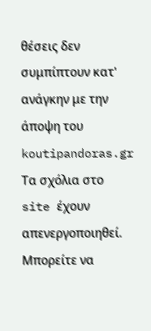θέσεις δεν συμπίπτουν κατ' ανάγκην με την άποψη του koutipandoras.gr
Tα σχόλια στο site έχουν απενεργοποιηθεί. Μπορείτε να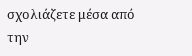σχολιάζετε μέσα από την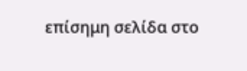επίσημη σελίδα στο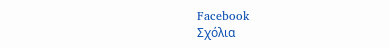Facebook
Σχόλια